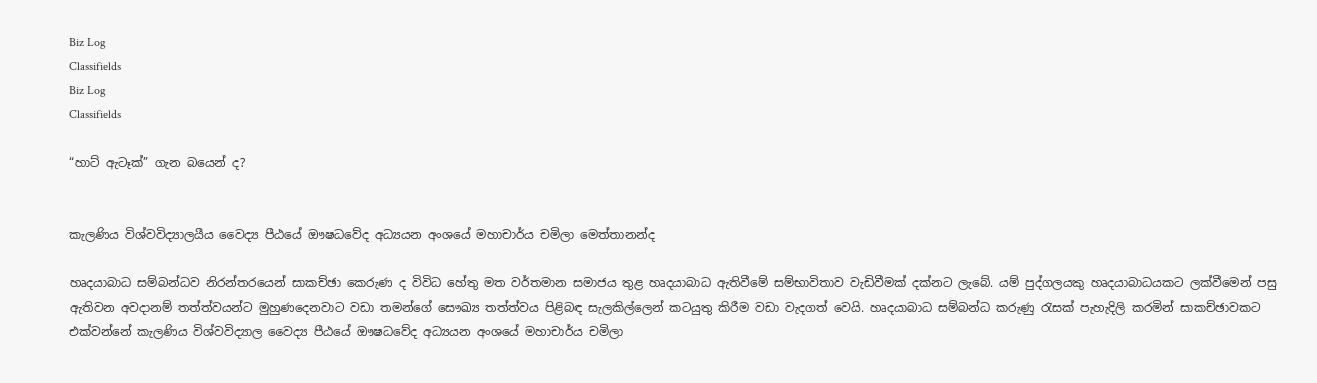Biz Log
Classifields
Biz Log
Classifields

“හාට් ඇටෑක්” ගැන බයෙන් ද?


කැලණිය විශ්වවිද්‍යාලයීය වෛද්‍ය පීඨයේ ඖෂධවේද අධ්‍යයන අංශයේ මහාචාර්ය චමිලා මෙත්තානන්ද

හෘදයාබාධ සම්බන්ධව නිරන්තරයෙන් සාකච්ඡා කෙරුණ ද විවිධ හේතු මත වර්තමාන සමාජය තුළ හෘදයාබාධ ඇතිවීමේ සම්භාවිතාව වැඩිවීමක් දක්නට ලැබේ. යම් පුද්ගලයකු හෘදයාබාධයකට ලක්වීමෙන් පසු ඇතිවන අවදානම් තත්ත්වයන්ට මුහුණදෙනවාට වඩා තමන්ගේ සෞඛ්‍ය තත්ත්වය පිළිබඳ සැලකිල්ලෙන් කටයුතු කිරීම වඩා වැදගත් වෙයි. හෘදයාබාධ සම්බන්ධ කරුණු රැසක් පැහැදිලි කරමින් සාකච්ඡාවකට එක්වන්නේ කැලණිය විශ්වවිද්‍යාල වෛද්‍ය පීඨයේ ඖෂධවේද අධ්‍යයන අංශයේ මහාචාර්ය චමිලා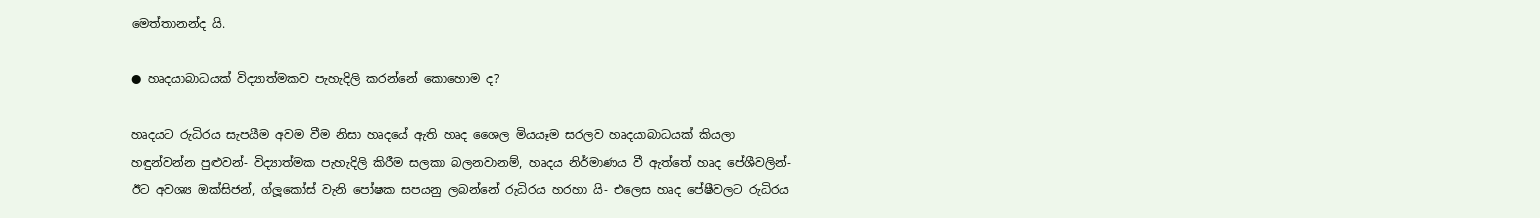මෙත්තානන්ද යි.

● හෘදයාබාධයක් විද්‍යාත්මකව පැහැදිලි කරන්නේ කොහොම ද?

හෘදයට රුධිරය සැපයීම අවම වීම නිසා හෘදයේ ඇති හෘද ශෛල මියයෑම සරලව හෘදයාබාධයක් කියලා හඳුන්වන්න පුළුවන්- විද්‍යාත්මක පැහැදිලි කිරීම සලකා බලනවානම්, හෘදය නිර්මාණය වී ඇත්තේ හෘද පේශීවලින්- ඊට අවශ්‍ය ඔක්සිජන්, ග්ලූකෝස් වැනි පෝෂක සපයනු ලබන්නේ රුධිරය හරහා යි- එලෙස හෘද පේෂීවලට රුධිරය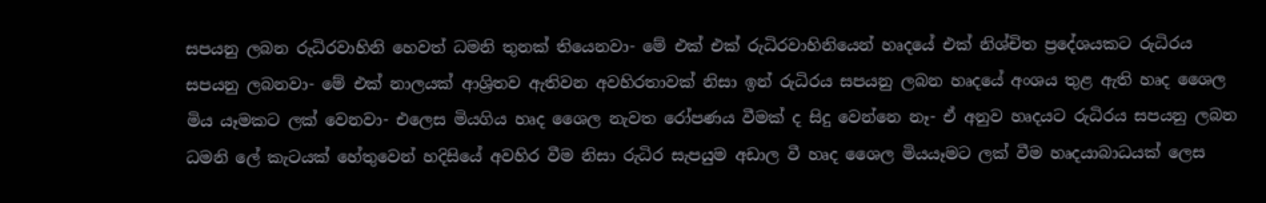සපයනු ලබන රුධිරවාහිනි හෙවත් ධමනි තුනක් තියෙනවා- මේ එක් එක් රුධිරවාහිනියෙන් හෘදයේ එක් නිශ්චිත ප්‍රදේශයකට රුධිරය සපයනු ලබනවා- මේ එක් නාලයක් ආශ්‍රිතව ඇතිවන අවහිරතාවක් නිසා ඉන් රුධිරය සපයනු ලබන හෘදයේ අංශය තුළ ඇති හෘද ශෛල මිය යෑමකට ලක් වෙනවා- එලෙස මියගිය හෘද ශෛල නැවත රෝපණය වීමක් ද සිදු වෙන්නෙ නෑ- ඒ අනුව හෘදයට රුධිරය සපයනු ලබන ධමනි ලේ කැටයක් හේතුවෙන් හදිසියේ අවහිර වීම නිසා රුධිර සැපයුම අඩාල වී හෘද ශෛල මියයෑමට ලක් වීම හෘදයාබාධයක් ලෙස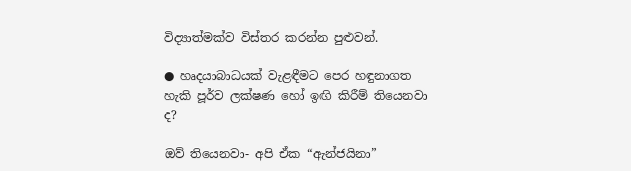විද්‍යාත්මක්ව විස්තර කරන්න පුළුවන්.

● හෘදයාබාධයක් වැළඳීමට පෙර හඳුනාගත හැකි පූර්ව ලක්ෂණ හෝ ඉඟි කිරීම් තියෙනවා ද?

ඔව් තියෙනවා- අපි ඒක “ඇන්ජයිනා”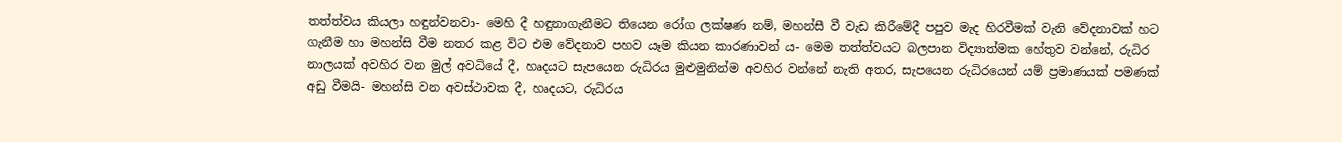තත්ත්වය කියලා හඳුන්වනවා- මෙහි දී හඳුනාගැනීමට තියෙන රෝග ලක්ෂණ නම්, මහන්සී වී වැඩ කිරීමේදී පපුව මැද හිරවීමක් වැනි වේදනාවක් හට ගැනීම හා මහන්සි වීම නතර කළ විට එම වේදනාව පහව යෑම කියන කාරණාවන් ය- මෙම තත්ත්වයට බලපාන විද්‍යාත්මක හේතුව වන්නේ, රුධිර නාලයක් අවහිර වන මුල් අවධියේ දී, හෘදයට සැපයෙන රුධිරය මුළුමුනින්ම අවහිර වන්නේ නැති අතර, සැපයෙන රුධිරයෙන් යම් ප්‍රමාණයක් පමණක් අඩු වීමයි- මහන්සි වන අවස්ථාවක දී, හෘදයට, රුධිරය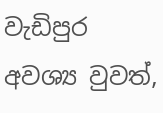වැඩිපුර අවශ්‍ය වුවත්,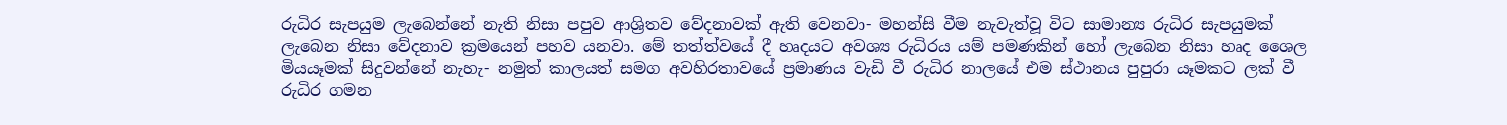රුධිර සැපයුම ලැබෙන්නේ නැති නිසා පපුව ආශ්‍රිතව වේදනාවක් ඇති වෙනවා- මහන්සි වීම නැවැත්වූ විට සාමාන්‍ය රුධිර සැපයුමක් ලැබෙන නිසා වේදනාව ක්‍රමයෙන් පහව යනවා. මේ තත්ත්වයේ දී හෘදයට අවශ්‍ය රුධිරය යම් පමණකින් හෝ ලැබෙන නිසා හෘද ශෛල මියයෑමක් සිදුවන්නේ නැහැ- නමුත් කාලයත් සමග අවහිරතාවයේ ප්‍රමාණය වැඩි වී රුධිර නාලයේ එම ස්ථානය පුපුරා යෑමකට ලක් වී රුධිර ගමන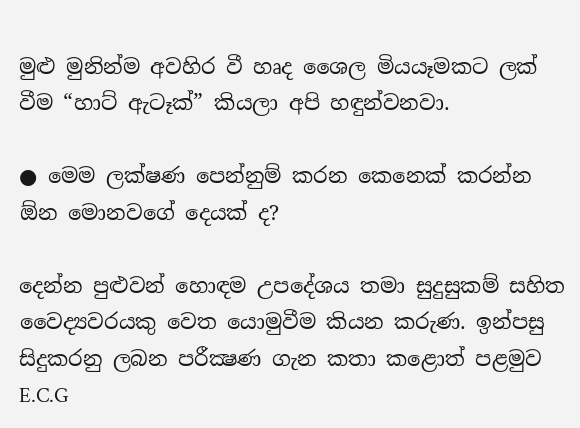මුළු මුනින්ම අවහිර වී හෘද ශෛල මියයෑමකට ලක් වීම “හාට් ඇටෑක්” කියලා අපි හඳුන්වනවා.

● මෙම ලක්ෂණ පෙන්නුම් කරන කෙනෙක් කරන්න ඕන මොනවගේ දෙයක් ද?

දෙන්න පුළුවන් හොඳම උපදේශය තමා සුදුසුකම් සහිත වෛද්‍යවරයකු වෙත යොමුවීම කියන කරුණ. ඉන්පසු සිදුකරනු ලබන පරීක්‍ෂණ ගැන කතා කළොත් පළමුව E.C.G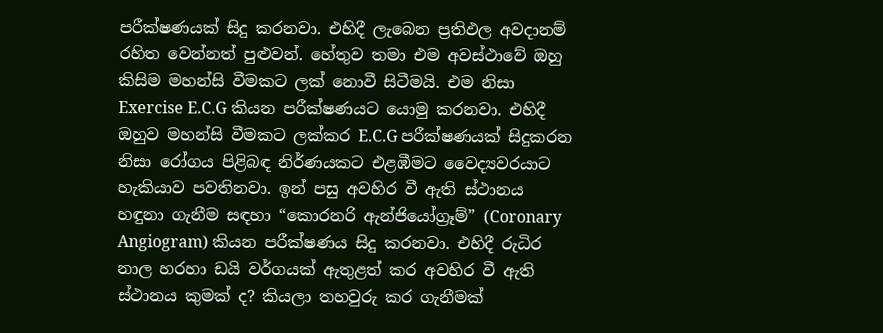පරීක්ෂණයක් සිදු කරනවා. එහිදී ලැබෙන ප්‍රතිඵල අවදානම් රහිත වෙන්නත් පුළුවන්. හේතුව තමා එම අවස්ථාවේ ඔහු කිසිම මහන්සි වීමකට ලක් නොවී සිටීමයි. එම නිසා Exercise E.C.G කියන පරීක්ෂණයට යොමු කරනවා. එහිදී ඔහුව මහන්සි වීමකට ලක්කර E.C.G පරීක්ෂණයක් සිදුකරන නිසා රෝගය පිළිබඳ නිර්ණයකට එළඹීමට වෛද්‍යවරයාට හැකියාව පවතිනවා. ඉන් පසු අවහිර වී ඇති ස්ථානය හඳුනා ගැනීම සඳහා “කොරනරි ඇන්ජියෝග්‍රෑම්” (Coronary Angiogram) කියන පරීක්ෂණය සිදු කරනවා. එහිදී රුධිර නාල හරහා ඩයි වර්ගයක් ඇතුළත් කර අවහිර වී ඇති ස්ථානය කුමක් ද? කියලා තහවුරු කර ගැනීමක්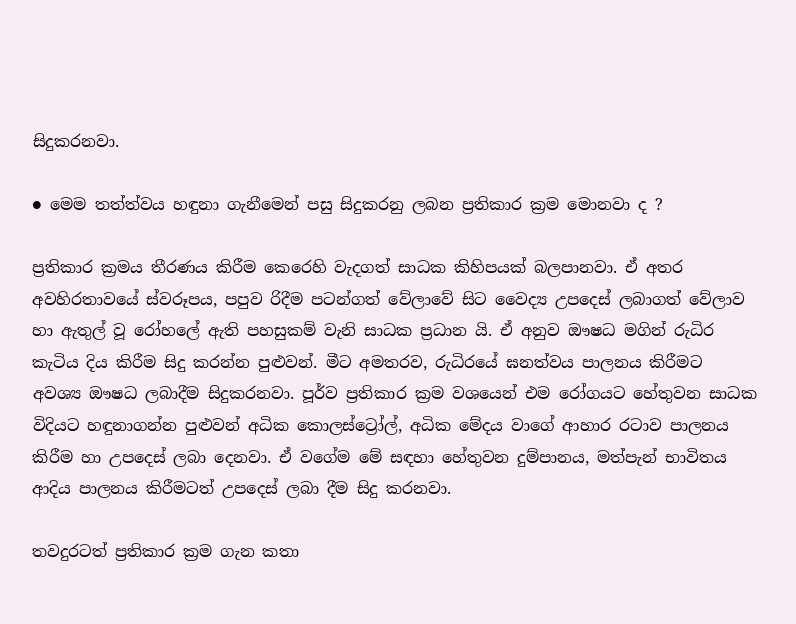සිදුකරනවා.

● මෙම තත්ත්වය හඳුනා ගැනීමෙන් පසු සිදුකරනු ලබන ප්‍රතිකාර ක්‍රම මොනවා ද ?

ප්‍රතිකාර ක්‍රමය තීරණය කිරීම කෙරෙහි වැදගත් සාධක කිහිපයක් බලපානවා. ඒ අතර අවහිරතාවයේ ස්වරූපය, පපුව රිදීම පටන්ගත් වේලාවේ සිට වෛද්‍ය උපදෙස් ලබාගත් වේලාව හා ඇතුල් වූ රෝහලේ ඇති පහසුකම් වැනි සාධක ප්‍රධාන යි. ඒ අනුව ඖෂධ මගින් රුධිර කැටිය දිය කිරීම සිදු කරන්න පුළුවන්. මීට අමතරව, රුධිරයේ ඝනත්වය පාලනය කිරීමට අවශ්‍ය ඖෂධ ලබාදීම සිදුකරනවා. පූර්ව ප්‍රතිකාර ක්‍රම වශයෙන් එම රෝගයට හේතුවන සාධක විදියට හඳුනාගන්න පුළුවන් අධික කොලස්ට්‍රෝල්, අධික මේදය වාගේ ආහාර රටාව පාලනය කිරීම හා උපදෙස් ලබා දෙනවා. ඒ වගේම මේ සඳහා හේතුවන දුම්පානය, මත්පැන් භාවිතය ආදිය පාලනය කිරීමටත් උපදෙස් ලබා දීම සිදු කරනවා.

තවදුරටත් ප්‍රතිකාර ක්‍රම ගැන කතා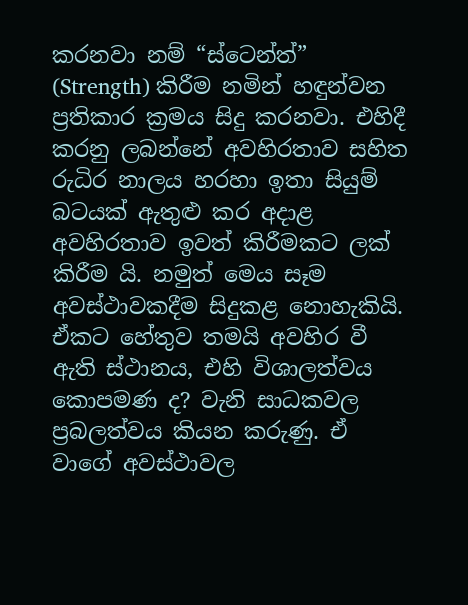කරනවා නම් “ස්ටෙන්ත්” (Strength) කිරීම නමින් හඳුන්වන ප්‍රතිකාර ක්‍රමය සිදු කරනවා. එහිදී කරනු ලබන්නේ අවහිරතාව සහිත රුධිර නාලය හරහා ඉතා සියුම් බටයක් ඇතුළු කර අදාළ අවහිරතාව ඉවත් කිරීමකට ලක් කිරීම යි. නමුත් මෙය සෑම අවස්ථාවකදීම සිදුකළ නොහැකියි. ඒකට හේතුව තමයි අවහිර වී ඇති ස්ථානය, එහි විශාලත්වය කොපමණ ද? වැනි සාධකවල ප්‍රබලත්වය කියන කරුණු. ඒ වාගේ අවස්ථාවල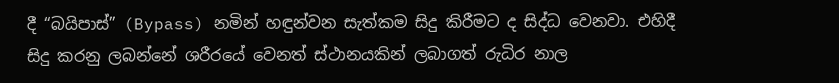දී “බයිපාස්” (Bypass) නමින් හඳුන්වන සැත්කම සිදු කිරීමට ද සිද්ධ වෙනවා. එහිදී සිදු කරනු ලබන්නේ ශරීරයේ වෙනත් ස්ථානයකින් ලබාගත් රුධිර නාල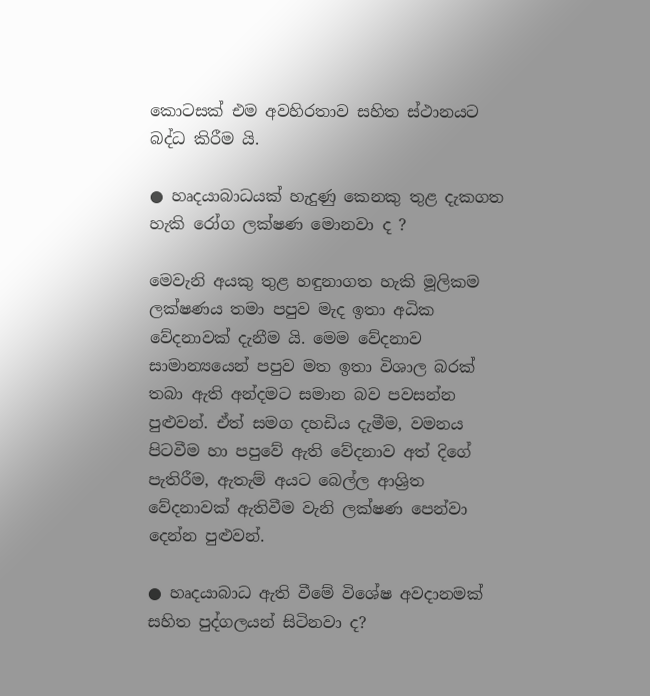කොටසක් එම අවහිරතාව සහිත ස්ථානයට බද්ධ කිරීම යි.

● හෘදයාබාධයක් හැදුණු කෙනකු තුළ දැකගත හැකි රෝග ලක්ෂණ මොනවා ද ?

මෙවැනි අයකු තුළ හඳුනාගත හැකි මූලිකම ලක්ෂණය තමා පපුව මැද ඉතා අධික වේදනාවක් දැනීම යි. මෙම වේදනාව සාමාන්‍යයෙන් පපුව මත ඉතා විශාල බරක් තබා ඇති අන්දමට සමාන බව පවසන්න පුළුවන්. ඒත් සමග දහඩිය දැමීම, වමනය පිටවීම හා පපුවේ ඇති වේදනාව අත් දිගේ පැතිරීම, ඇතැම් අයට බෙල්ල ආශ්‍රිත වේදනාවක් ඇතිවීම වැනි ලක්ෂණ පෙන්වා දෙන්න පුළුවන්.

● හෘදයාබාධ ඇති වීමේ විශේෂ අවදානමක් සහිත පුද්ගලයන් සිටිනවා ද?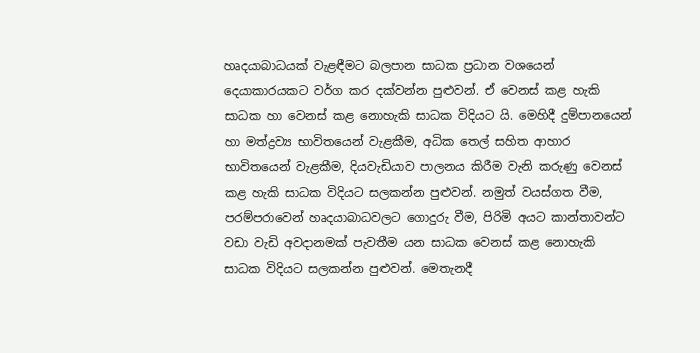හෘදයාබාධයක් වැළඳීමට බලපාන සාධක ප්‍රධාන වශයෙන් දෙයාකාරයකට වර්ග කර දක්වන්න පුළුවන්. ඒ වෙනස් කළ හැකි සාධක හා වෙනස් කළ නොහැකි සාධක විදියට යි. මෙහිදී දුම්පානයෙන් හා මත්ද්‍රව්‍ය භාවිතයෙන් වැළකීම, අධික තෙල් සහිත ආහාර භාවිතයෙන් වැළකීම, දියවැඩියාව පාලනය කිරීම වැනි කරුණු වෙනස් කළ හැකි සාධක විදියට සලකන්න පුළුවන්. නමුත් වයස්ගත වීම, පරම්පරාවෙන් හෘදයාබාධවලට ගොදුරු වීම, පිරිමි අයට කාන්තාවන්ට වඩා වැඩි අවදානමක් පැවතීම යන සාධක වෙනස් කළ නොහැකි සාධක විදියට සලකන්න පුළුවන්. මෙතැනදී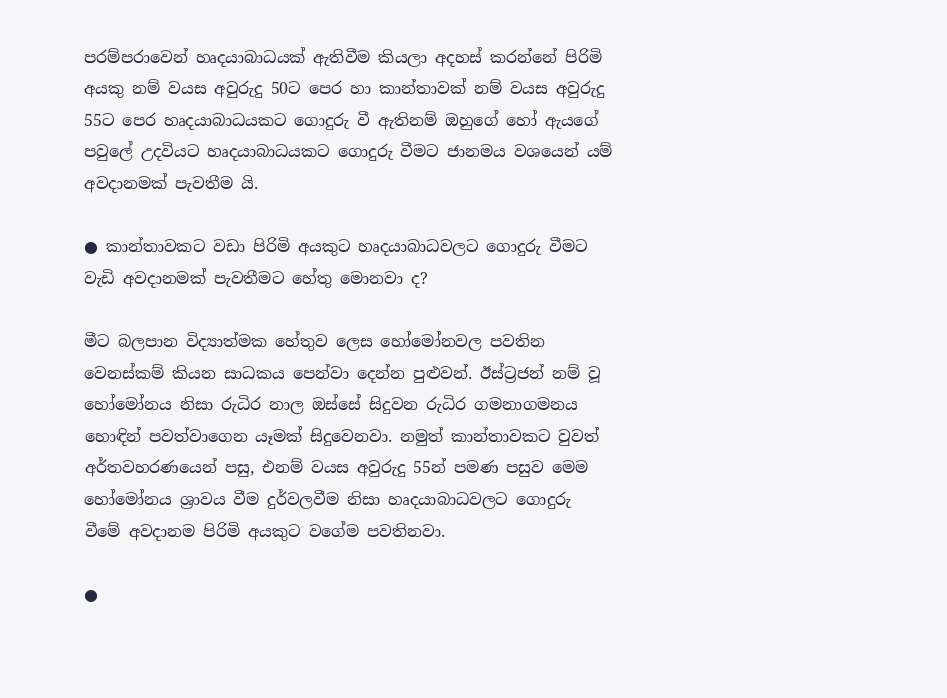පරම්පරාවෙන් හෘදයාබාධයක් ඇතිවීම කියලා අදහස් කරන්නේ පිරිමි අයකු නම් වයස අවුරුදු 50ට පෙර හා කාන්තාවක් නම් වයස අවුරුදු 55ට පෙර හෘදයාබාධයකට ගොදුරු වී ඇතිනම් ඔහුගේ හෝ ඇයගේ පවුලේ උදවියට හෘදයාබාධයකට ගොදුරු වීමට ජානමය වශයෙන් යම් අවදානමක් පැවතීම යි.

● කාන්තාවකට වඩා පිරිමි අයකුට හෘදයාබාධවලට ගොදුරු වීමට වැඩි අවදානමක් පැවතීමට හේතු මොනවා ද?

මීට බලපාන විද්‍යාත්මක හේතුව ලෙස හෝමෝනවල පවතින වෙනස්කම් කියන සාධකය පෙන්වා දෙන්න පුළුවන්. ඊස්ට්‍රජන් නම් වූ හෝමෝනය නිසා රුධිර නාල ඔස්සේ සිදුවන රුධිර ගමනාගමනය හොඳින් පවත්වාගෙන යෑමක් සිදුවෙනවා. නමුත් කාන්තාවකට වුවත් අර්තවහරණයෙන් පසු, එනම් වයස අවුරුදු 55න් පමණ පසුව මෙම හෝමෝනය ශ්‍රාවය වීම දුර්වලවීම නිසා හෘදයාබාධවලට ගොදුරු වීමේ අවදානම පිරිමි අයකුට වගේම පවතිනවා.

●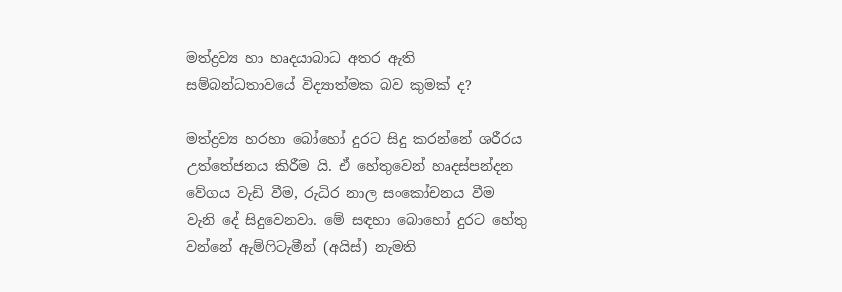මත්ද්‍රව්‍ය හා හෘදයාබාධ අතර ඇති සම්බන්ධතාවයේ විද්‍යාත්මක බව කුමක් ද?

මත්ද්‍රව්‍ය හරහා බෝහෝ දුරට සිදු කරන්නේ ශරීරය උත්තේජනය කිරීම යි. ඒ හේතුවෙන් හෘදස්පන්දන වේගය වැඩි වීම, රුධිර නාල සංකෝචනය වීම වැනි දේ සිදුවෙනවා. මේ සඳහා බොහෝ දුරට හේතු වන්නේ ඇම්ෆිටැමීන් (අයිස්) නැමති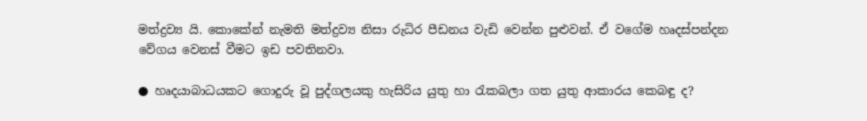මත්ද්‍රව්‍ය යි. කොකේන් නැමති මත්ද්‍රව්‍ය නිසා රුධිර පීඩනය වැඩි වෙන්න පුළුවන්. ඒ වගේම හෘදස්පන්දන වේගය වෙනස් වීමට ඉඩ පවතිනවා.

● හෘදයාබාධයකට ගොදුරු වූ පුද්ගලයකු හැසිරිය යුතු හා රැකබලා ගත යුතු ආකාරය කෙබඳු ද?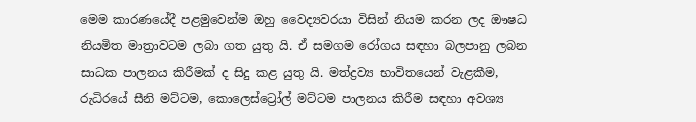මෙම කාරණයේදී පළමුවෙන්ම ඔහු වෛද්‍යවරයා විසින් නියම කරන ලද ඖෂධ නියමිත මාත්‍රාවටම ලබා ගත යුතු යි. ඒ සමගම රෝගය සඳහා බලපානු ලබන සාධක පාලනය කිරීමක් ද සිදු කළ යුතු යි. මත්ද්‍රව්‍ය භාවිතයෙන් වැළකීම, රුධිරයේ සීනි මට්ටම, කොලෙස්ට්‍රෝල් මට්ටම පාලනය කිරීම සඳහා අවශ්‍ය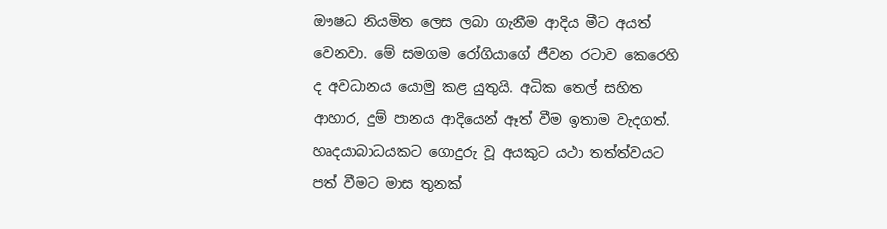ඖෂධ නියමිත ලෙස ලබා ගැනීම ආදිය මීට අයත් වෙනවා. මේ සමගම රෝගියාගේ ජීවන රටාව කෙරෙහි ද අවධානය යොමු කළ යුතුයි. අධික තෙල් සහිත ආහාර, දුම් පානය ආදියෙන් ඈත් වීම ඉතාම වැදගත්. හෘදයාබාධයකට ගොදුරු වූ අයකුට යථා තත්ත්වයට පත් වීමට මාස තුනක්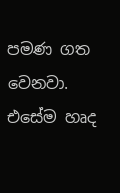පමණ ගත වෙනවා. එසේම හෘද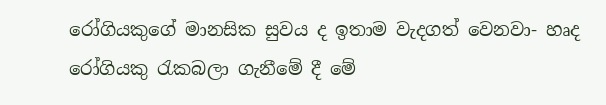රෝගියකුගේ මානසික සුවය ද ඉතාම වැදගත් වෙනවා- හෘද රෝගියකු රැකබලා ගැනීමේ දී මේ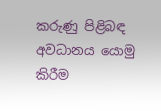කරුණු පිළිබඳ අවධානය යොමු කිරීම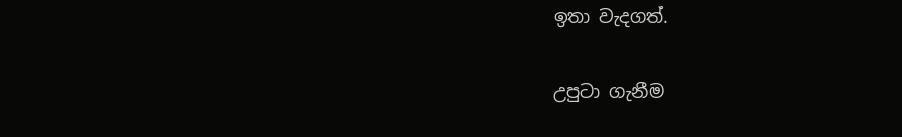ඉතා වැදගත්.

උපුටා ගැනීම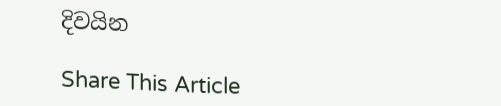දිවයින

Share This Article